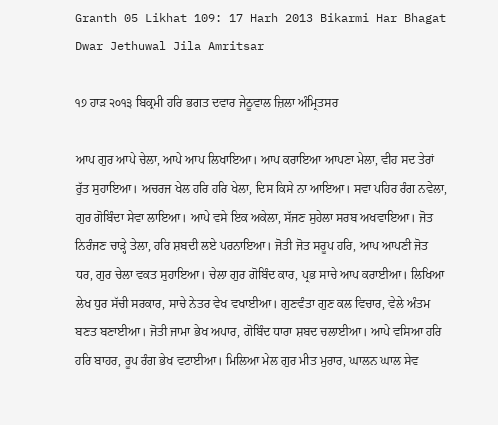Granth 05 Likhat 109: 17 Harh 2013 Bikarmi Har Bhagat Dwar Jethuwal Jila Amritsar

੧੭ ਹਾੜ ੨੦੧੩ ਬਿਕ੍ਰਮੀ ਹਰਿ ਭਗਤ ਦਵਾਰ ਜੇਠੂਵਾਲ ਜ਼ਿਲਾ ਅੰਮ੍ਰਿਤਸਰ

ਆਪ ਗੁਰ ਆਪੇ ਚੇਲਾ, ਆਪੇ ਆਪ ਲਿਖਾਇਆ। ਆਪ ਕਰਾਇਆ ਆਪਣਾ ਮੇਲਾ, ਵੀਹ ਸਦ ਤੇਰਾਂ ਰੁੱਤ ਸੁਹਾਇਆ। ਅਚਰਜ ਖੇਲ ਹਰਿ ਹਰਿ ਖੇਲਾ, ਦਿਸ ਕਿਸੇ ਨਾ ਆਇਆ। ਸਵਾ ਪਹਿਰ ਰੰਗ ਨਵੇਲਾ, ਗੁਰ ਗੋਬਿੰਦਾ ਸੇਵਾ ਲਾਇਆ। ਆਪੇ ਵਸੇ ਇਕ ਅਕੇਲਾ, ਸੱਜਣ ਸੁਹੇਲਾ ਸਰਬ ਅਖਵਾਇਆ। ਜੋਤ ਨਿਰੰਜਣ ਚਾੜ੍ਹੇ ਤੇਲਾ, ਹਰਿ ਸ਼ਬਦੀ ਲਏ ਪਰਨਾਇਆ। ਜੋਤੀ ਜੋਤ ਸਰੂਪ ਹਰਿ, ਆਪ ਆਪਣੀ ਜੋਤ ਧਰ, ਗੁਰ ਚੇਲਾ ਵਕਤ ਸੁਹਾਇਆ। ਚੇਲਾ ਗੁਰ ਗੋਬਿੰਦ ਕਾਰ, ਪ੍ਰਭ ਸਾਚੇ ਆਪ ਕਰਾਈਆ। ਲਿਖਿਆ ਲੇਖ ਧੁਰ ਸੱਚੀ ਸਰਕਾਰ, ਸਾਚੇ ਨੇਤਰ ਵੇਖ ਵਖਾਈਆ। ਗੁਣਵੰਤਾ ਗੁਣ ਕਲ ਵਿਚਾਰ, ਵੇਲੇ ਅੰਤਮ ਬਣਤ ਬਣਾਈਆ। ਜੋਤੀ ਜਾਮਾ ਭੇਖ ਅਪਾਰ, ਗੋਬਿੰਦ ਧਾਰਾ ਸ਼ਬਦ ਚਲਾਈਆ। ਆਪੇ ਵਸਿਆ ਹਰਿ ਹਰਿ ਬਾਹਰ, ਰੂਪ ਰੰਗ ਭੇਖ ਵਟਾਈਆ। ਮਿਲਿਆ ਮੇਲ ਗੁਰ ਮੀਤ ਮੁਰਾਰ, ਘਾਲਨ ਘਾਲ ਸੇਵ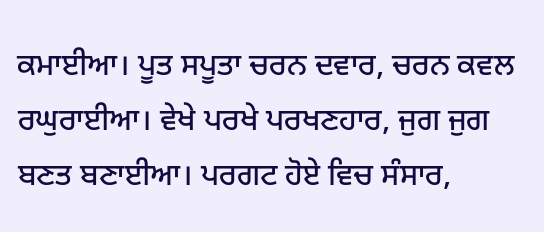ਕਮਾਈਆ। ਪੂਤ ਸਪੂਤਾ ਚਰਨ ਦਵਾਰ, ਚਰਨ ਕਵਲ ਰਘੁਰਾਈਆ। ਵੇਖੇ ਪਰਖੇ ਪਰਖਣਹਾਰ, ਜੁਗ ਜੁਗ ਬਣਤ ਬਣਾਈਆ। ਪਰਗਟ ਹੋਏ ਵਿਚ ਸੰਸਾਰ,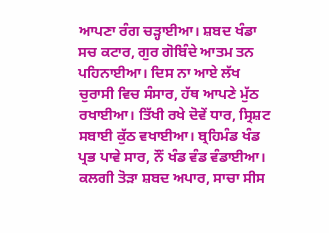ਆਪਣਾ ਰੰਗ ਚੜ੍ਹਾਈਆ। ਸ਼ਬਦ ਖੰਡਾ ਸਚ ਕਟਾਰ, ਗੁਰ ਗੋਬਿੰਦੇ ਆਤਮ ਤਨ ਪਹਿਨਾਈਆ। ਦਿਸ ਨਾ ਆਏ ਲੱਖ ਚੁਰਾਸੀ ਵਿਚ ਸੰਸਾਰ, ਹੱਥ ਆਪਣੇ ਮੁੱਠ ਰਖਾਈਆ। ਤਿੱਖੀ ਰਖੇ ਦੋਵੇਂ ਧਾਰ, ਸ੍ਰਿਸ਼ਟ ਸਬਾਈ ਕੁੱਠ ਵਖਾਈਆ। ਬ੍ਰਹਿਮੰਡ ਖੰਡ ਪ੍ਰਭ ਪਾਵੇ ਸਾਰ, ਨੌਂ ਖੰਡ ਵੰਡ ਵੰਡਾਈਆ। ਕਲਗੀ ਤੋੜਾ ਸ਼ਬਦ ਅਪਾਰ, ਸਾਚਾ ਸੀਸ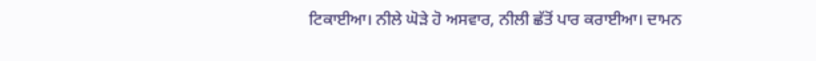ਟਿਕਾਈਆ। ਨੀਲੇ ਘੋੜੇ ਹੋ ਅਸਵਾਰ, ਨੀਲੀ ਛੱਤੋਂ ਪਾਰ ਕਰਾਈਆ। ਦਾਮਨ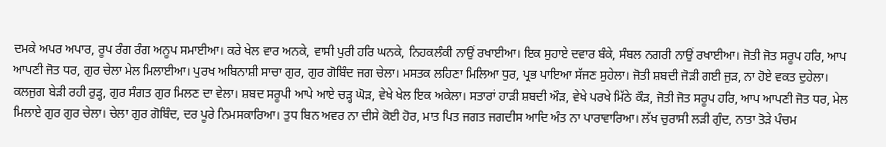ਦਮਕੇ ਅਪਰ ਅਪਾਰ, ਰੂਪ ਰੰਗ ਰੰਗ ਅਨੂਪ ਸਮਾਈਆ। ਕਰੇ ਖੇਲ ਵਾਰ ਅਨਕੇ, ਵਾਸੀ ਪੁਰੀ ਹਰਿ ਘਨਕੇ, ਨਿਹਕਲੰਕੀ ਨਾਉਂ ਰਖਾਈਆ। ਇਕ ਸੁਹਾਏ ਦਵਾਰ ਬੰਕੇ, ਸੰਬਲ ਨਗਰੀ ਨਾਉਂ ਰਖਾਈਆ। ਜੋਤੀ ਜੋਤ ਸਰੂਪ ਹਰਿ, ਆਪ ਆਪਣੀ ਜੋਤ ਧਰ, ਗੁਰ ਚੇਲਾ ਮੇਲ ਮਿਲਾਈਆ। ਪੁਰਖ ਅਬਿਨਾਸ਼ੀ ਸਾਚਾ ਗੁਰ, ਗੁਰ ਗੋਬਿੰਦ ਜਗ ਚੇਲਾ। ਮਸਤਕ ਲਹਿਣਾ ਮਿਲਿਆ ਧੁਰ, ਪ੍ਰਭ ਪਾਇਆ ਸੱਜਣ ਸੁਹੇਲਾ। ਜੋਤੀ ਸ਼ਬਦੀ ਜੋੜੀ ਗਈ ਜੁੜ, ਨਾ ਹੋਏ ਵਕਤ ਦੁਹੇਲਾ। ਕਲਜੁਗ ਬੇੜੀ ਰਹੀ ਰੁੜ੍ਹ, ਗੁਰ ਸੰਗਤ ਗੁਰ ਮਿਲਣ ਦਾ ਵੇਲਾ। ਸ਼ਬਦ ਸਰੂਪੀ ਆਪੇ ਆਏ ਚੜ੍ਹ ਘੋੜ, ਵੇਖੇ ਖੇਲ ਇਕ ਅਕੇਲਾ। ਸਤਾਰਾਂ ਹਾੜੀ ਸ਼ਬਦੀ ਔੜ, ਵੇਖੇ ਪਰਖੇ ਮਿੱਠੇ ਕੌੜ, ਜੋਤੀ ਜੋਤ ਸਰੂਪ ਹਰਿ, ਆਪ ਆਪਣੀ ਜੋਤ ਧਰ, ਮੇਲ ਮਿਲਾਏ ਗੁਰ ਗੁਰ ਚੇਲਾ। ਚੇਲਾ ਗੁਰ ਗੋਬਿੰਦ, ਦਰ ਪੂਰੇ ਨਿਮਸਕਾਰਿਆ। ਤੁਧ ਬਿਨ ਅਵਰ ਨਾ ਦੀਸੇ ਕੋਈ ਹੋਰ, ਮਾਤ ਪਿਤ ਜਗਤ ਜਗਦੀਸ ਆਦਿ ਅੰਤ ਨਾ ਪਾਰਾਵਾਰਿਆ। ਲੱਖ ਚੁਰਾਸੀ ਲੜੀ ਗੁੰਦ, ਨਾਤਾ ਤੋੜੇ ਪੰਚਮ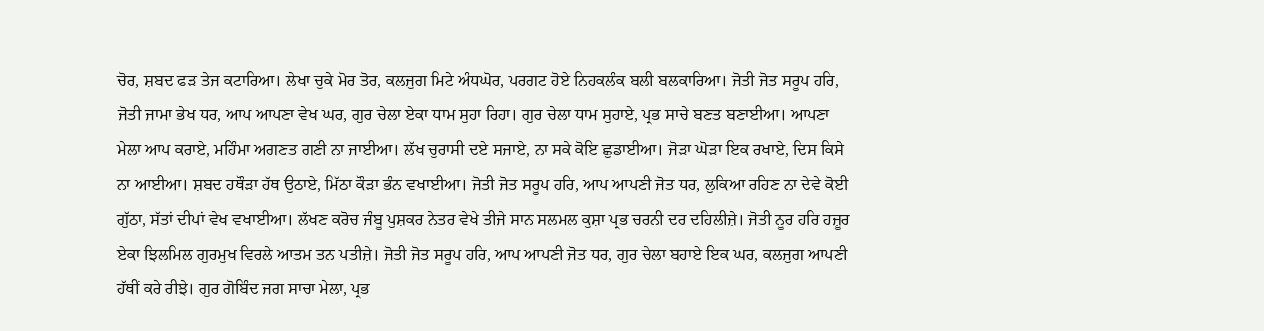ਚੋਰ, ਸ਼ਬਦ ਫੜ ਤੇਜ ਕਟਾਰਿਆ। ਲੇਖਾ ਚੁਕੇ ਮੋਰ ਤੋਰ, ਕਲਜੁਗ ਮਿਟੇ ਅੰਧਘੋਰ, ਪਰਗਟ ਹੋਏ ਨਿਹਕਲੰਕ ਬਲੀ ਬਲਕਾਰਿਆ। ਜੋਤੀ ਜੋਤ ਸਰੂਪ ਹਰਿ, ਜੋਤੀ ਜਾਮਾ ਭੇਖ ਧਰ, ਆਪ ਆਪਣਾ ਵੇਖ ਘਰ, ਗੁਰ ਚੇਲਾ ਏਕਾ ਧਾਮ ਸੁਹਾ ਰਿਹਾ। ਗੁਰ ਚੇਲਾ ਧਾਮ ਸੁਹਾਏ, ਪ੍ਰਭ ਸਾਚੇ ਬਣਤ ਬਣਾਈਆ। ਆਪਣਾ ਮੇਲਾ ਆਪ ਕਰਾਏ, ਮਹਿੰਮਾ ਅਗਣਤ ਗਣੀ ਨਾ ਜਾਈਆ। ਲੱਖ ਚੁਰਾਸੀ ਦਏ ਸਜਾਏ, ਨਾ ਸਕੇ ਕੋਇ ਛੁਡਾਈਆ। ਜੋੜਾ ਘੋੜਾ ਇਕ ਰਖਾਏ, ਦਿਸ ਕਿਸੇ ਨਾ ਆਈਆ। ਸ਼ਬਦ ਹਥੌੜਾ ਹੱਥ ਉਠਾਏ, ਮਿੱਠਾ ਕੌੜਾ ਭੰਨ ਵਖਾਈਆ। ਜੋਤੀ ਜੋਤ ਸਰੂਪ ਹਰਿ, ਆਪ ਆਪਣੀ ਜੋਤ ਧਰ, ਲੁਕਿਆ ਰਹਿਣ ਨਾ ਦੇਵੇ ਕੋਈ ਗੁੱਠਾ, ਸੱਤਾਂ ਦੀਪਾਂ ਵੇਖ ਵਖਾਈਆ। ਲੱਖਣ ਕਰੋਚ ਜੰਬੂ ਪੁਸ਼ਕਰ ਨੇਤਰ ਵੇਖੇ ਤੀਜੇ ਸਾਨ ਸਲਮਲ ਕੁਸ਼ਾ ਪ੍ਰਭ ਚਰਨੀ ਦਰ ਦਹਿਲੀਜ਼ੇ। ਜੋਤੀ ਨੂਰ ਹਰਿ ਹਜ਼ੂਰ ਏਕਾ ਝਿਲਮਿਲ ਗੁਰਮੁਖ ਵਿਰਲੇ ਆਤਮ ਤਨ ਪਤੀਜ਼ੇ। ਜੋਤੀ ਜੋਤ ਸਰੂਪ ਹਰਿ, ਆਪ ਆਪਣੀ ਜੋਤ ਧਰ, ਗੁਰ ਚੇਲਾ ਬਹਾਏ ਇਕ ਘਰ, ਕਲਜੁਗ ਆਪਣੀ ਹੱਥੀਂ ਕਰੇ ਰੀਝੇ। ਗੁਰ ਗੋਬਿੰਦ ਜਗ ਸਾਚਾ ਮੇਲਾ, ਪ੍ਰਭ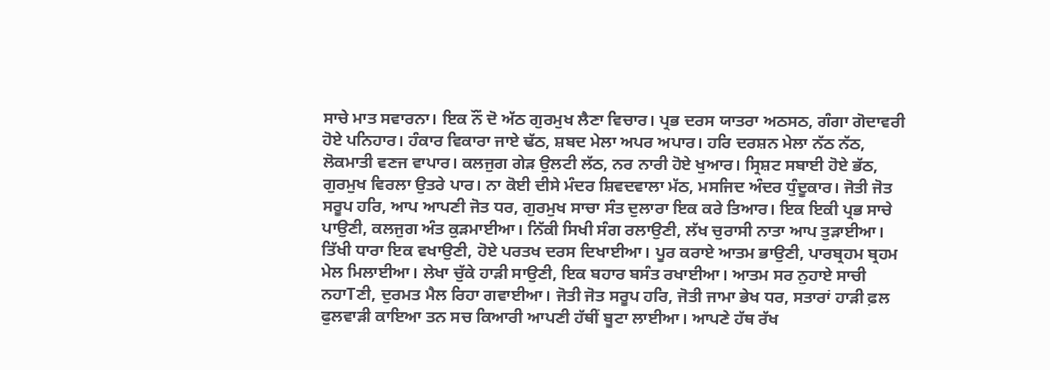ਸਾਚੇ ਮਾਤ ਸਵਾਰਨਾ। ਇਕ ਨੌਂ ਦੋ ਅੱਠ ਗੁਰਮੁਖ ਲੈਣਾ ਵਿਚਾਰ। ਪ੍ਰਭ ਦਰਸ ਯਾਤਰਾ ਅਠਸਠ, ਗੰਗਾ ਗੋਦਾਵਰੀ ਹੋਏ ਪਨਿਹਾਰ। ਹੰਕਾਰ ਵਿਕਾਰਾ ਜਾਏ ਢੱਠ, ਸ਼ਬਦ ਮੇਲਾ ਅਪਰ ਅਪਾਰ। ਹਰਿ ਦਰਸ਼ਨ ਮੇਲਾ ਨੱਠ ਨੱਠ, ਲੋਕਮਾਤੀ ਵਣਜ ਵਾਪਾਰ। ਕਲਜੁਗ ਗੇੜ ਉਲਟੀ ਲੱਠ, ਨਰ ਨਾਰੀ ਹੋਏ ਖੁਆਰ। ਸ੍ਰਿਸ਼ਟ ਸਬਾਈ ਹੋਏ ਭੱਠ, ਗੁਰਮੁਖ ਵਿਰਲਾ ਉਤਰੇ ਪਾਰ। ਨਾ ਕੋਈ ਦੀਸੇ ਮੰਦਰ ਸ਼ਿਵਦਵਾਲਾ ਮੱਠ, ਮਸਜਿਦ ਅੰਦਰ ਧੁੰਦੂਕਾਰ। ਜੋਤੀ ਜੋਤ ਸਰੂਪ ਹਰਿ, ਆਪ ਆਪਣੀ ਜੋਤ ਧਰ, ਗੁਰਮੁਖ ਸਾਚਾ ਸੰਤ ਦੁਲਾਰਾ ਇਕ ਕਰੇ ਤਿਆਰ। ਇਕ ਇਕੀ ਪ੍ਰਭ ਸਾਚੇ ਪਾਉਣੀ, ਕਲਜੁਗ ਅੰਤ ਕੁੜਮਾਈਆ। ਨਿੱਕੀ ਸਿਖੀ ਸੰਗ ਰਲਾਉਣੀ, ਲੱਖ ਚੁਰਾਸੀ ਨਾਤਾ ਆਪ ਤੁੜਾਈਆ। ਤਿੱਖੀ ਧਾਰਾ ਇਕ ਵਖਾਉਣੀ, ਹੋਏ ਪਰਤਖ ਦਰਸ ਦਿਖਾਈਆ। ਪੂਰ ਕਰਾਏ ਆਤਮ ਭਾਉਣੀ, ਪਾਰਬ੍ਰਹਮ ਬ੍ਰਹਮ ਮੇਲ ਮਿਲਾਈਆ। ਲੇਖਾ ਚੁੱਕੇ ਹਾੜੀ ਸਾਉਣੀ, ਇਕ ਬਹਾਰ ਬਸੰਤ ਰਖਾਈਆ। ਆਤਮ ਸਰ ਨੁਹਾਏ ਸਾਚੀ ਨਹਾTਣੀ, ਦੁਰਮਤ ਮੈਲ ਰਿਹਾ ਗਵਾਈਆ। ਜੋਤੀ ਜੋਤ ਸਰੂਪ ਹਰਿ, ਜੋਤੀ ਜਾਮਾ ਭੇਖ ਧਰ, ਸਤਾਰਾਂ ਹਾੜੀ ਫ਼ਲ ਫੁਲਵਾੜੀ ਕਾਇਆ ਤਨ ਸਚ ਕਿਆਰੀ ਆਪਣੀ ਹੱਥੀਂ ਬੂਟਾ ਲਾਈਆ। ਆਪਣੇ ਹੱਥ ਰੱਖ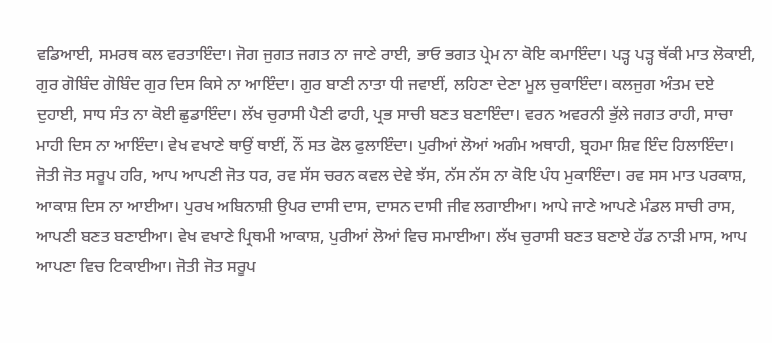ਵਡਿਆਈ, ਸਮਰਥ ਕਲ ਵਰਤਾਇੰਦਾ। ਜੋਗ ਜੁਗਤ ਜਗਤ ਨਾ ਜਾਣੇ ਰਾਈ, ਭਾਓ ਭਗਤ ਪ੍ਰੇਮ ਨਾ ਕੋਇ ਕਮਾਇੰਦਾ। ਪੜ੍ਹ ਪੜ੍ਹ ਥੱਕੀ ਮਾਤ ਲੋਕਾਈ, ਗੁਰ ਗੋਬਿੰਦ ਗੋਬਿੰਦ ਗੁਰ ਦਿਸ ਕਿਸੇ ਨਾ ਆਇੰਦਾ। ਗੁਰ ਬਾਣੀ ਨਾਤਾ ਧੀ ਜਵਾਈਂ, ਲਹਿਣਾ ਦੇਣਾ ਮੂਲ ਚੁਕਾਇੰਦਾ। ਕਲਜੁਗ ਅੰਤਮ ਦਏ ਦੁਹਾਈ, ਸਾਧ ਸੰਤ ਨਾ ਕੋਈ ਛੁਡਾਇੰਦਾ। ਲੱਖ ਚੁਰਾਸੀ ਪੈਣੀ ਫਾਹੀ, ਪ੍ਰਭ ਸਾਚੀ ਬਣਤ ਬਣਾਇੰਦਾ। ਵਰਨ ਅਵਰਨੀ ਭੁੱਲੇ ਜਗਤ ਰਾਹੀ, ਸਾਚਾ ਮਾਹੀ ਦਿਸ ਨਾ ਆਇੰਦਾ। ਵੇਖ ਵਖਾਣੇ ਥਾਉਂ ਥਾਈਂ, ਨੌਂ ਸਤ ਫੋਲ ਫੁਲਾਇੰਦਾ। ਪੁਰੀਆਂ ਲੋਆਂ ਅਗੰਮ ਅਥਾਹੀ, ਬ੍ਰਹਮਾ ਸ਼ਿਵ ਇੰਦ ਹਿਲਾਇੰਦਾ। ਜੋਤੀ ਜੋਤ ਸਰੂਪ ਹਰਿ, ਆਪ ਆਪਣੀ ਜੋਤ ਧਰ, ਰਵ ਸੱਸ ਚਰਨ ਕਵਲ ਦੇਵੇ ਝੱਸ, ਨੱਸ ਨੱਸ ਨਾ ਕੋਇ ਪੰਧ ਮੁਕਾਇੰਦਾ। ਰਵ ਸਸ ਮਾਤ ਪਰਕਾਸ਼, ਆਕਾਸ਼ ਦਿਸ ਨਾ ਆਈਆ। ਪੁਰਖ ਅਬਿਨਾਸ਼ੀ ਉਪਰ ਦਾਸੀ ਦਾਸ, ਦਾਸਨ ਦਾਸੀ ਜੀਵ ਲਗਾਈਆ। ਆਪੇ ਜਾਣੇ ਆਪਣੇ ਮੰਡਲ ਸਾਚੀ ਰਾਸ, ਆਪਣੀ ਬਣਤ ਬਣਾਈਆ। ਵੇਖ ਵਖਾਣੇ ਪ੍ਰਿਥਮੀ ਆਕਾਸ਼, ਪੁਰੀਆਂ ਲੋਆਂ ਵਿਚ ਸਮਾਈਆ। ਲੱਖ ਚੁਰਾਸੀ ਬਣਤ ਬਣਾਏ ਹੱਡ ਨਾੜੀ ਮਾਸ, ਆਪ ਆਪਣਾ ਵਿਚ ਟਿਕਾਈਆ। ਜੋਤੀ ਜੋਤ ਸਰੂਪ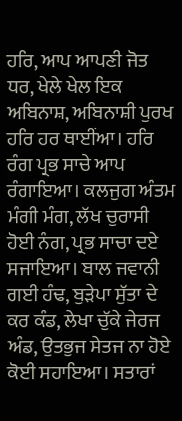ਹਰਿ, ਆਪ ਆਪਣੀ ਜੋਤ ਧਰ, ਖੇਲੇ ਖੇਲ ਇਕ ਅਬਿਨਾਸ਼, ਅਬਿਨਾਸ਼ੀ ਪੁਰਖ ਹਰਿ ਹਰ ਥਾਈਂਆ। ਹਰਿ ਰੰਗ ਪ੍ਰਭ ਸਾਚੇ ਆਪ ਰੰਗਾਇਆ। ਕਲਜੁਗ ਅੰਤਮ ਮੰਗੀ ਮੰਗ, ਲੱਖ ਚੁਰਾਸੀ ਹੋਈ ਨੰਗ, ਪ੍ਰਭ ਸਾਚਾ ਦਏ ਸਜਾਇਆ। ਬਾਲ ਜਵਾਨੀ ਗਈ ਹੰਢ, ਬੁੜੇਪਾ ਸੁੱਤਾ ਦੇ ਕਰ ਕੰਡ, ਲੇਖਾ ਚੁੱਕੇ ਜੇਰਜ ਅੰਡ, ਉਤਭੁਜ ਸੇਤਜ ਨਾ ਹੋਏ ਕੋਈ ਸਹਾਇਆ। ਸਤਾਰਾਂ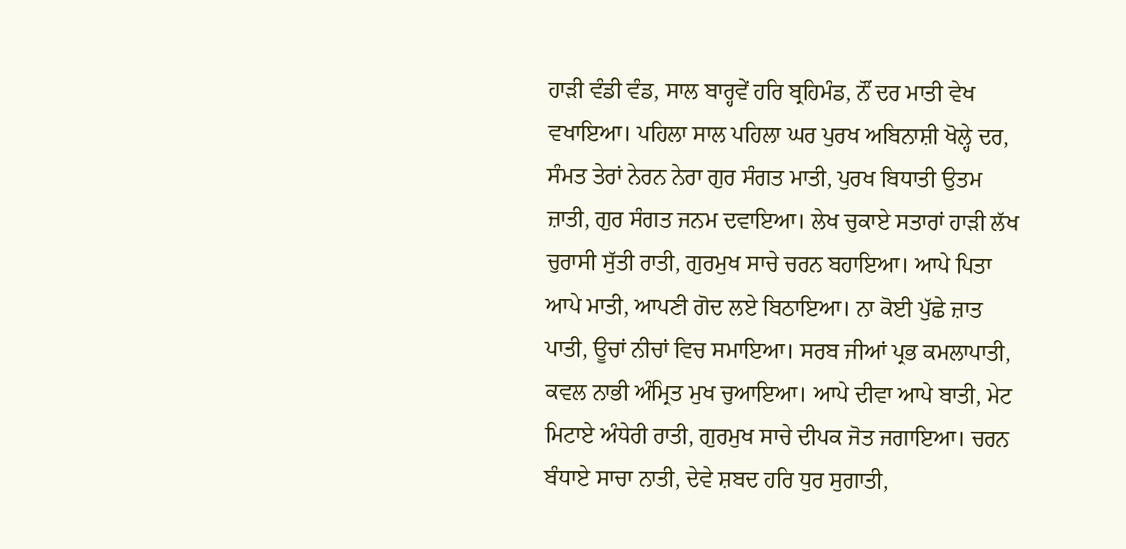ਹਾੜੀ ਵੰਡੀ ਵੰਡ, ਸਾਲ ਬਾਰ੍ਹਵੇਂ ਹਰਿ ਬ੍ਰਹਿਮੰਡ, ਨੌਂ ਦਰ ਮਾਤੀ ਵੇਖ ਵਖਾਇਆ। ਪਹਿਲਾ ਸਾਲ ਪਹਿਲਾ ਘਰ ਪੁਰਖ ਅਬਿਨਾਸ਼ੀ ਖੋਲ੍ਹੇ ਦਰ, ਸੰਮਤ ਤੇਰਾਂ ਨੇਰਨ ਨੇਰਾ ਗੁਰ ਸੰਗਤ ਮਾਤੀ, ਪੁਰਖ ਬਿਧਾਤੀ ਉਤਮ ਜ਼ਾਤੀ, ਗੁਰ ਸੰਗਤ ਜਨਮ ਦਵਾਇਆ। ਲੇਖ ਚੁਕਾਏ ਸਤਾਰਾਂ ਹਾੜੀ ਲੱਖ ਚੁਰਾਸੀ ਸੁੱਤੀ ਰਾਤੀ, ਗੁਰਮੁਖ ਸਾਚੇ ਚਰਨ ਬਹਾਇਆ। ਆਪੇ ਪਿਤਾ ਆਪੇ ਮਾਤੀ, ਆਪਣੀ ਗੋਦ ਲਏ ਬਿਠਾਇਆ। ਨਾ ਕੋਈ ਪੁੱਛੇ ਜ਼ਾਤ ਪਾਤੀ, ਊਚਾਂ ਨੀਚਾਂ ਵਿਚ ਸਮਾਇਆ। ਸਰਬ ਜੀਆਂ ਪ੍ਰਭ ਕਮਲਾਪਾਤੀ, ਕਵਲ ਨਾਭੀ ਅੰਮ੍ਰਿਤ ਮੁਖ ਚੁਆਇਆ। ਆਪੇ ਦੀਵਾ ਆਪੇ ਬਾਤੀ, ਮੇਟ ਮਿਟਾਏ ਅੰਧੇਰੀ ਰਾਤੀ, ਗੁਰਮੁਖ ਸਾਚੇ ਦੀਪਕ ਜੋਤ ਜਗਾਇਆ। ਚਰਨ ਬੰਧਾਏ ਸਾਚਾ ਨਾਤੀ, ਦੇਵੇ ਸ਼ਬਦ ਹਰਿ ਧੁਰ ਸੁਗਾਤੀ,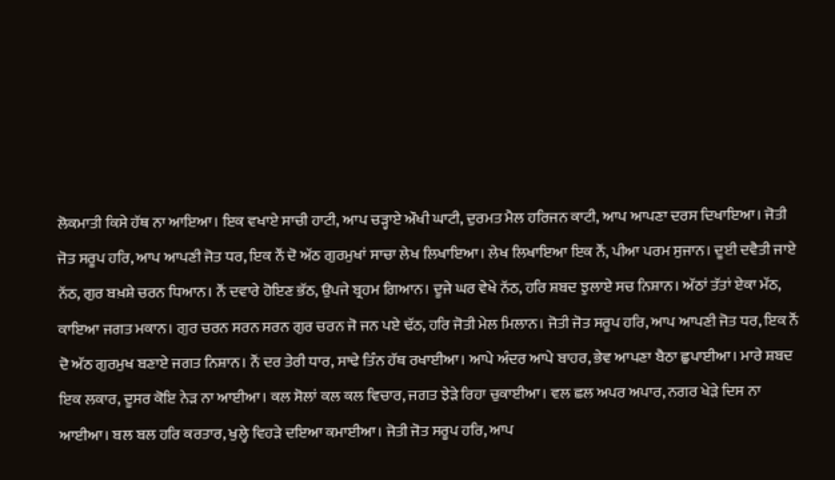ਲੋਕਮਾਤੀ ਕਿਸੇ ਹੱਥ ਨਾ ਆਇਆ। ਇਕ ਵਖਾਏ ਸਾਚੀ ਹਾਟੀ, ਆਪ ਚੜ੍ਹਾਏ ਔਖੀ ਘਾਟੀ, ਦੁਰਮਤ ਮੈਲ ਹਰਿਜਨ ਕਾਟੀ, ਆਪ ਆਪਣਾ ਦਰਸ ਦਿਖਾਇਆ। ਜੋਤੀ ਜੋਤ ਸਰੂਪ ਹਰਿ, ਆਪ ਆਪਣੀ ਜੋਤ ਧਰ, ਇਕ ਨੌਂ ਦੋ ਅੱਠ ਗੁਰਮੁਖਾਂ ਸਾਚਾ ਲੇਖ ਲਿਖਾਇਆ। ਲੇਖ ਲਿਖਾਇਆ ਇਕ ਨੌਂ, ਪੀਆ ਪਰਮ ਸੁਜਾਨ। ਦੂਈ ਦਵੈਤੀ ਜਾਏ ਨੱਠ, ਗੁਰ ਬਖ਼ਸ਼ੇ ਚਰਨ ਧਿਆਨ। ਨੌਂ ਦਵਾਰੇ ਹੋਇਣ ਭੱਠ, ਉਪਜੇ ਬ੍ਰਹਮ ਗਿਆਨ। ਦੂਜੇ ਘਰ ਵੇਖੇ ਨੱਠ, ਹਰਿ ਸ਼ਬਦ ਝੁਲਾਏ ਸਚ ਨਿਸ਼ਾਨ। ਅੱਠਾਂ ਤੱਤਾਂ ਏਕਾ ਮੱਠ, ਕਾਇਆ ਜਗਤ ਮਕਾਨ। ਗੁਰ ਚਰਨ ਸਰਨ ਸਰਨ ਗੁਰ ਚਰਨ ਜੋ ਜਨ ਪਏ ਢੱਠ, ਹਰਿ ਜੋਤੀ ਮੇਲ ਮਿਲਾਨ। ਜੋਤੀ ਜੋਤ ਸਰੂਪ ਹਰਿ, ਆਪ ਆਪਣੀ ਜੋਤ ਧਰ, ਇਕ ਨੌਂ ਦੋ ਅੱਠ ਗੁਰਮੁਖ ਬਣਾਏ ਜਗਤ ਨਿਸ਼ਾਨ। ਨੌਂ ਦਰ ਤੇਰੀ ਧਾਰ, ਸਾਢੇ ਤਿੰਨ ਹੱਥ ਰਖਾਈਆ। ਆਪੇ ਅੰਦਰ ਆਪੇ ਬਾਹਰ, ਭੇਵ ਆਪਣਾ ਬੈਠਾ ਛੁਪਾਈਆ। ਮਾਰੇ ਸ਼ਬਦ ਇਕ ਲਕਾਰ, ਦੂਸਰ ਕੋਇ ਨੇੜ ਨਾ ਆਈਆ। ਕਲ ਸੋਲਾਂ ਕਲ ਕਲ ਵਿਚਾਰ, ਜਗਤ ਝੇੜੇ ਰਿਹਾ ਚੁਕਾਈਆ। ਵਲ ਛਲ ਅਪਰ ਅਪਾਰ, ਨਗਰ ਖੇੜੇ ਦਿਸ ਨਾ ਆਈਆ। ਬਲ ਬਲ ਹਰਿ ਕਰਤਾਰ, ਖੁਲ੍ਹੇ ਵਿਹੜੇ ਦਇਆ ਕਮਾਈਆ। ਜੋਤੀ ਜੋਤ ਸਰੂਪ ਹਰਿ, ਆਪ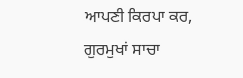ਆਪਣੀ ਕਿਰਪਾ ਕਰ, ਗੁਰਮੁਖਾਂ ਸਾਚਾ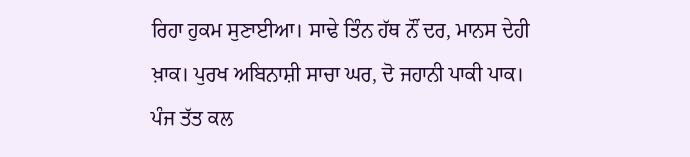ਰਿਹਾ ਹੁਕਮ ਸੁਣਾਈਆ। ਸਾਢੇ ਤਿੰਨ ਹੱਥ ਨੌਂ ਦਰ, ਮਾਨਸ ਦੇਹੀ ਖ਼ਾਕ। ਪੁਰਖ ਅਬਿਨਾਸ਼ੀ ਸਾਚਾ ਘਰ, ਦੋ ਜਹਾਨੀ ਪਾਕੀ ਪਾਕ। ਪੰਜ ਤੱਤ ਕਲ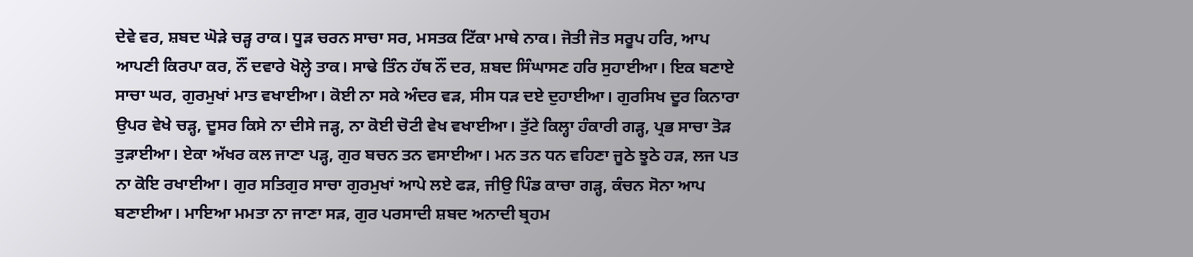ਦੇਵੇ ਵਰ, ਸ਼ਬਦ ਘੋੜੇ ਚੜ੍ਹ ਰਾਕ। ਧੂੜ ਚਰਨ ਸਾਚਾ ਸਰ, ਮਸਤਕ ਟਿੱਕਾ ਮਾਥੇ ਨਾਕ। ਜੋਤੀ ਜੋਤ ਸਰੂਪ ਹਰਿ, ਆਪ ਆਪਣੀ ਕਿਰਪਾ ਕਰ, ਨੌਂ ਦਵਾਰੇ ਖੋਲ੍ਹੇ ਤਾਕ। ਸਾਢੇ ਤਿੰਨ ਹੱਥ ਨੌਂ ਦਰ, ਸ਼ਬਦ ਸਿੰਘਾਸਣ ਹਰਿ ਸੁਹਾਈਆ। ਇਕ ਬਣਾਏ ਸਾਚਾ ਘਰ, ਗੁਰਮੁਖਾਂ ਮਾਤ ਵਖਾਈਆ। ਕੋਈ ਨਾ ਸਕੇ ਅੰਦਰ ਵੜ, ਸੀਸ ਧੜ ਦਏ ਦੁਹਾਈਆ। ਗੁਰਸਿਖ ਦੂਰ ਕਿਨਾਰਾ ਉਪਰ ਵੇਖੇ ਚੜ੍ਹ, ਦੂਸਰ ਕਿਸੇ ਨਾ ਦੀਸੇ ਜੜ੍ਹ, ਨਾ ਕੋਈ ਚੋਟੀ ਵੇਖ ਵਖਾਈਆ। ਤੁੱਟੇ ਕਿਲ੍ਹਾ ਹੰਕਾਰੀ ਗੜ੍ਹ, ਪ੍ਰਭ ਸਾਚਾ ਤੋੜ ਤੁੜਾਈਆ। ਏਕਾ ਅੱਖਰ ਕਲ ਜਾਣਾ ਪੜ੍ਹ, ਗੁਰ ਬਚਨ ਤਨ ਵਸਾਈਆ। ਮਨ ਤਨ ਧਨ ਵਹਿਣਾ ਜੂਠੇ ਝੂਠੇ ਹੜ, ਲਜ ਪਤ ਨਾ ਕੋਇ ਰਖਾਈਆ। ਗੁਰ ਸਤਿਗੁਰ ਸਾਚਾ ਗੁਰਮੁਖਾਂ ਆਪੇ ਲਏ ਫੜ, ਜੀਉ ਪਿੰਡ ਕਾਚਾ ਗੜ੍ਹ, ਕੰਚਨ ਸੋਨਾ ਆਪ ਬਣਾਈਆ। ਮਾਇਆ ਮਮਤਾ ਨਾ ਜਾਣਾ ਸੜ, ਗੁਰ ਪਰਸਾਦੀ ਸ਼ਬਦ ਅਨਾਦੀ ਬ੍ਰਹਮ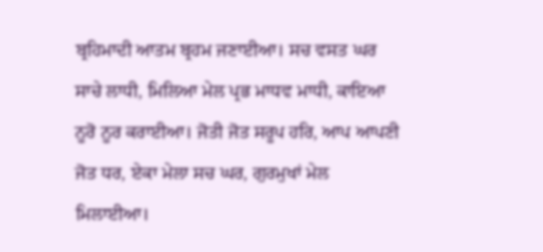ਬ੍ਰਹਿਮਾਦੀ ਆਤਮ ਬ੍ਰਹਮ ਜਣਾਈਆ। ਸਚ ਵਸਤ ਘਰ ਸਾਚੇ ਲਾਧੀ, ਮਿਲਿਆ ਮੇਲ ਪ੍ਰਭ ਮਾਧਵ ਮਾਧੀ, ਕਾਇਆ ਨੂਰੋ ਨੂਰ ਕਰਾਈਆ। ਜੋਤੀ ਜੋਤ ਸਰੂਪ ਹਰਿ, ਆਪ ਆਪਣੀ ਜੋਤ ਧਰ, ਏਕਾ ਮੇਲਾ ਸਚ ਘਰ, ਗੁਰਮੁਖਾਂ ਮੇਲ ਮਿਲਾਈਆ।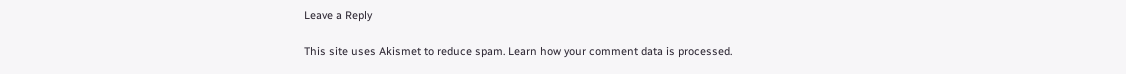Leave a Reply

This site uses Akismet to reduce spam. Learn how your comment data is processed.